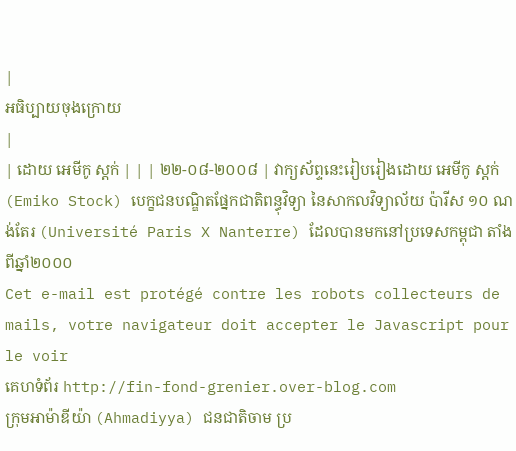|
អធិប្បាយចុងក្រោយ
|
| ដោយ អេមីកូ ស្តក់ | | | ២២-០៨-២០០៨ | វាក្យស័ព្ទនេះរៀបរៀងដោយ អេមីកូ ស្តក់ (Emiko Stock) បេក្ខជនបណ្ឌិតផ្នែកជាតិពន្ធុវិទ្យា នៃសាកលវិទ្យាល័យ ប៉ារីស ១០ ណង់តែរ (Université Paris X Nanterre) ដែលបានមកនៅប្រទេសកម្ពុជា តាំងពីឆ្នាំ២០០០
Cet e-mail est protégé contre les robots collecteurs de mails, votre navigateur doit accepter le Javascript pour le voir
គេហទំព័រ http://fin-fond-grenier.over-blog.com
ក្រុមអាម៉ាឌីយ៉ា (Ahmadiyya) ជនជាតិចាម ប្រ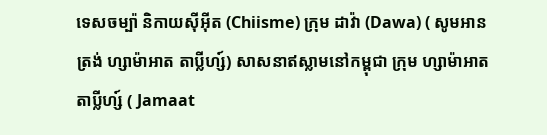ទេសចម្ប៉ា និកាយស៊ីអ៊ីត (Chiisme) ក្រុម ដាវ៉ា (Dawa) ( សូមអានត្រង់ ហ្សាម៉ាអាត តាប្លីហ្ស៍) សាសនាឥស្លាមនៅកម្ពុជា ក្រុម ហ្សាម៉ាអាត តាប្លីហ្ស៍ ( Jamaat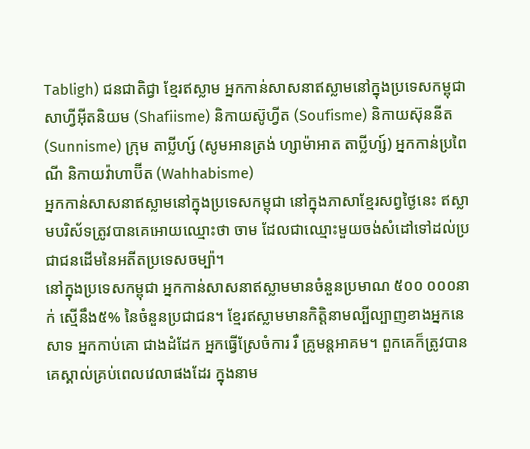Tabligh) ជនជាតិជ្វា ខ្មែរឥស្លាម អ្នកកាន់សាសនាឥស្លាមនៅក្នុងប្រទេសកម្ពុជា សាហ្វីអ៊ីតនិយម (Shafiisme) និកាយស៊ូហ្វីត (Soufisme) និកាយស៊ុននីត (Sunnisme) ក្រុម តាប្លីហ្ស៍ (សូមអានត្រង់ ហ្សាម៉ាអាត តាប្លីហ្ស៍) អ្នកកាន់ប្រពៃណី និកាយវ៉ាហាប៊ីត (Wahhabisme)
អ្នកកាន់សាសនាឥស្លាមនៅក្នុងប្រទេសកម្ពុជា នៅក្នុងភាសាខ្មែរសព្វថ្ងៃនេះ ឥស្លាមបរិស័ទត្រូវបានគេអោយឈ្មោះថា ចាម ដែលជាឈ្មោះមួយចង់សំដៅទៅដល់ប្រជាជនដើមនៃអតីតប្រទេសចម្ប៉ា។
នៅក្នុងប្រទេសកម្ពុជា អ្នកកាន់សាសនាឥស្លាមមានចំនួនប្រមាណ ៥០០ ០០០នាក់ ស្មើនឹង៥% នៃចំនួនប្រជាជន។ ខ្មែរឥស្លាមមានកិត្តិនាមល្បីល្បាញខាងអ្នកនេសាទ អ្នកកាប់គោ ជាងដំដែក អ្នកធ្វើស្រែចំការ រឺ គ្រូមន្តអាគម។ ពួកគេក៏ត្រូវបានគេស្គាល់គ្រប់ពេលវេលាផងដែរ ក្នុងនាម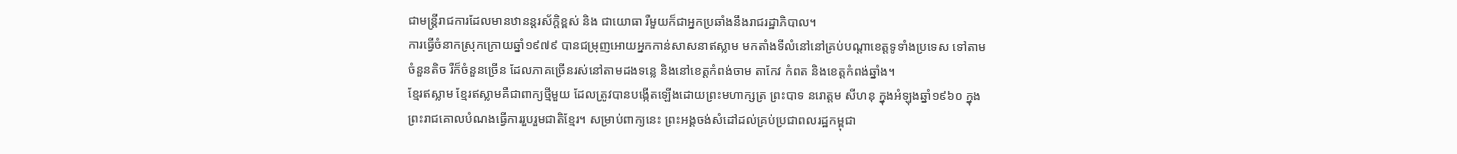ជាមន្ត្រីរាជការដែលមានឋានន្តរស័ក្តិខ្ពស់ និង ជាយោធា រឺមួយក៏ជាអ្នកប្រឆាំងនឹងរាជរដ្ឋាភិបាល។
ការធ្វើចំនាកស្រុកក្រោយឆ្នាំ១៩៧៩ បានជម្រុញអោយអ្នកកាន់សាសនាឥស្លាម មកតាំងទីលំនៅនៅគ្រប់បណ្តាខេត្តទូទាំងប្រទេស ទៅតាមចំនួនតិច រឺក៏ចំនួនច្រើន ដែលភាគច្រើនរស់នៅតាមដងទន្លេ និងនៅខេត្តកំពង់ចាម តាកែវ កំពត និងខេត្តកំពង់ឆ្នាំង។
ខ្មែរឥស្លាម ខ្មែរឥស្លាមគឺជាពាក្យថ្មីមួយ ដែលត្រូវបានបង្កើតឡើងដោយព្រះមហាក្សត្រ ព្រះបាទ នរោត្តម សីហនុ ក្នុងអំឡុងឆ្នាំ១៩៦០ ក្នុងព្រះរាជគោលបំណងធ្វើការរួបរួមជាតិខ្មែរ។ សម្រាប់ពាក្យនេះ ព្រះអង្គចង់សំដៅដល់គ្រប់ប្រជាពលរដ្ឋកម្ពុជា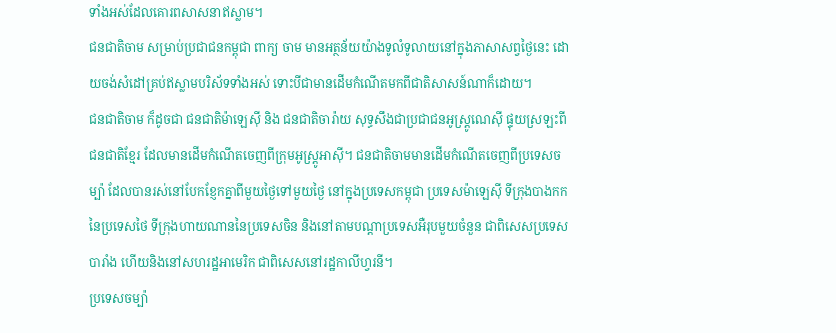ទាំងអស់ដែលគោរពសាសនាឥស្លាម។
ជនជាតិចាម សម្រាប់ប្រជាជនកម្ពុជា ពាក្យ ចាម មានអត្ថន័យយ៉ាងទូលំទូលាយនៅក្នុងភាសាសព្វថ្ងៃនេះ ដោយចង់សំដៅគ្រប់ឥស្លាមបរិស័ទទាំងអស់ ទោះបីជាមានដើមកំណើតមកពីជាតិសាសន៍ណាក៏ដោយ។
ជនជាតិចាម ក៏ដូចជា ជនជាតិម៉ាឡេស៊ី និង ជនជាតិចារ៉ាយ សុទ្ធសឹងជាប្រជាជនអូស្រ្តូណេស៊ី ផ្ទុយស្រឡះពីជនជាតិខ្មែរ ដែលមានដើមកំណើតចេញពីក្រុមអូស្រ្តូអាស៊ី។ ជនជាតិចាមមានដើមកំណើតចេញពីប្រទេសចម្ប៉ា ដែលបានរស់នៅបែកខ្ញែកគ្នាពីមួយថ្ងៃទៅមួយថ្ងៃ នៅក្នុងប្រទេសកម្ពុជា ប្រទេសម៉ាឡេស៊ី ទីក្រុងបាងកកនៃប្រទេសថៃ ទីក្រុងហាយណាននៃប្រទេសចិន និងនៅតាមបណ្តាប្រទេសអឺរុបមួយចំនួន ជាពិសេសប្រទេសបារាំង ហើយនិងនៅសហរដ្ឋអាមេរិក ជាពិសេសនៅរដ្ឋកាលីហ្វរនី។
ប្រទេសចម្ប៉ា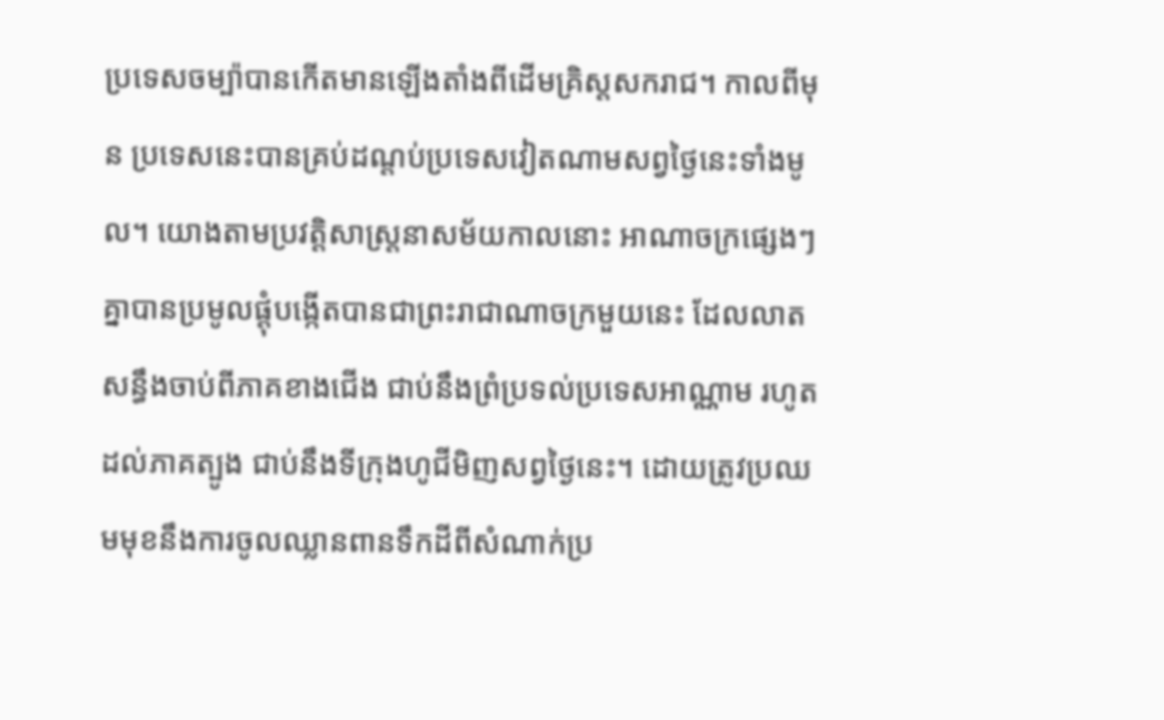ប្រទេសចម្ប៉ាបានកើតមានឡើងតាំងពីដើមគ្រិស្តសករាជ។ កាលពីមុន ប្រទេសនេះបានគ្រប់ដណ្តប់ប្រទេសវៀតណាមសព្វថ្ងៃនេះទាំងមូល។ យោងតាមប្រវត្តិសាស្រ្តនាសម័យកាលនោះ អាណាចក្រផ្សេងៗគ្នាបានប្រមូលផ្តុំបង្កើតបានជាព្រះរាជាណាចក្រមួយនេះ ដែលលាតសន្ធឹងចាប់ពីភាគខាងជើង ជាប់នឹងព្រំប្រទល់ប្រទេសអាណ្ណាម រហូតដល់ភាគត្បូង ជាប់នឹងទីក្រុងហូជីមិញសព្វថ្ងៃនេះ។ ដោយត្រូវប្រឈមមុខនឹងការចូលឈ្លានពានទឹកដីពីសំណាក់ប្រ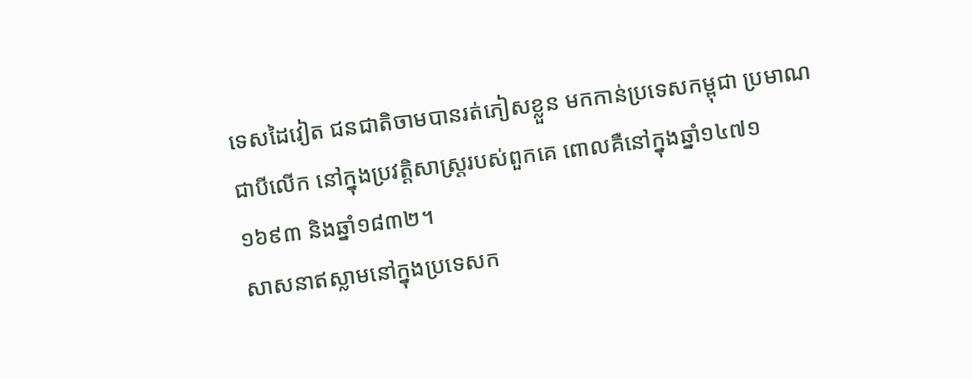ទេសដៃវៀត ជនជាតិចាមបានរត់ភៀសខ្លួន មកកាន់ប្រទេសកម្ពុជា ប្រមាណជាបីលើក នៅក្នុងប្រវត្តិសាស្រ្តរបស់ពួកគេ ពោលគឺនៅក្នុងឆ្នាំ១៤៧១ ១៦៩៣ និងឆ្នាំ១៨៣២។
សាសនាឥស្លាមនៅក្នុងប្រទេសក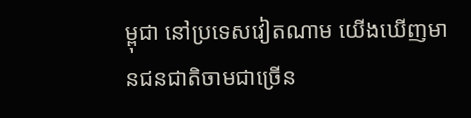ម្ពុជា នៅប្រទេសវៀតណាម យើងឃើញមានជនជាតិចាមជាច្រើន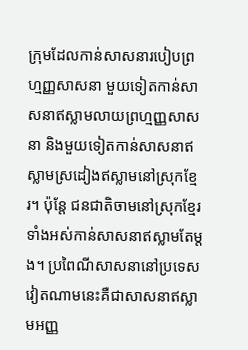ក្រុមដែលកាន់សាសនារបៀបព្រហ្មញ្ញសាសនា មួយទៀតកាន់សាសនាឥស្លាមលាយព្រហ្មញ្ញសាសនា និងមួយទៀតកាន់សាសនាឥស្លាមស្រដៀងឥស្លាមនៅស្រុកខ្មែរ។ ប៉ុន្តែ ជនជាតិចាមនៅស្រុកខ្មែរទាំងអស់កាន់សាសនាឥស្លាមតែម្តង។ ប្រពៃណីសាសនានៅប្រទេសវៀតណាមនេះគឺជាសាសនាឥស្លាមអញ្ញ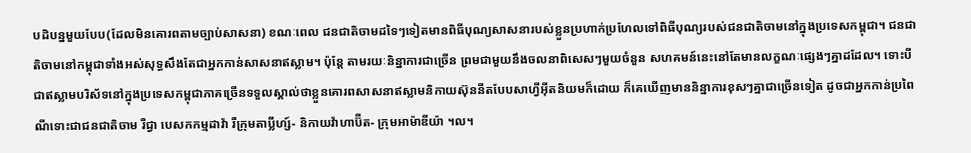បដិបន្នមួយបែប(ដែលមិនគោរពតាមច្បាប់សាសនា) ខណៈពេល ជនជាតិចាមដទៃៗទៀតមានពិធីបុណ្យសាសនារបស់ខ្លួនប្រហាក់ប្រហែលទៅពិធីបុណ្យរបស់ជនជាតិចាមនៅក្នុងប្រទេសកម្ពុជា។ ជនជាតិចាមនៅកម្ពុជាទាំងអស់សុទ្ធសឹងតែជាអ្នកកាន់សាសនាឥស្លាម។ ប៉ុន្តែ តាមរយៈនិន្នាការជាច្រើន ព្រមជាមួយនឹងចលនាពិសេសៗមួយចំនួន សហគមន៍នេះនៅតែមានលក្ខណៈផ្សេងៗគ្នាដដែល។ ទោះបីជាឥស្លាមបរិស័ទនៅក្នុងប្រទេសកម្ពុជាភាគច្រើនទទួលស្គាល់ថាខ្លួនគោរពសាសនាឥស្លាមនិកាយស៊ុននីតបែបសាហ្វីអ៊ីតនិយមក៏ដោយ ក៏គេឃើញមាននិន្នាការខុសៗគ្នាជាច្រើនទៀត ដូចជាអ្នកកាន់ប្រពៃណីទោះជាជនជាតិចាម រឺជ្វា បេសកកម្មដាវ៉ា រឺក្រុមតាប្លីហ្ស៍- និកាយវ៉ាហាប៊ីត- ក្រុមអាម៉ាឌីយ៉ា ។ល។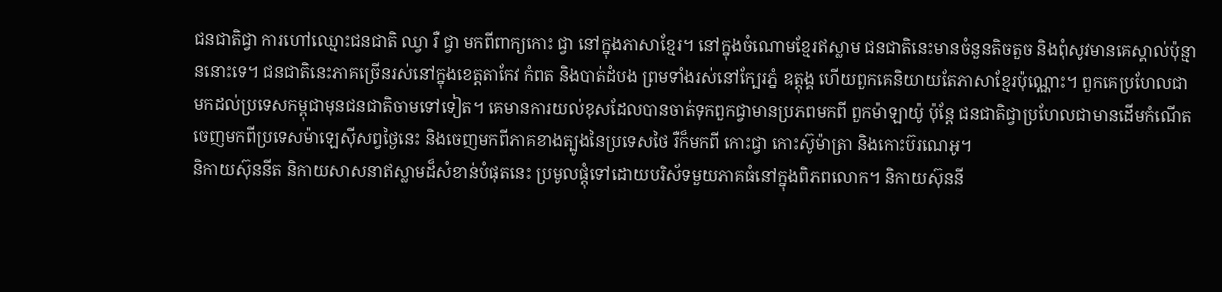ជនជាតិជ្វា ការហៅឈ្មោះជនជាតិ ឈ្វា រឺ ជ្វា មកពីពាក្យកោះ ជ្វា នៅក្នុងភាសាខ្មែរ។ នៅក្នុងចំណោមខ្មែរឥស្លាម ជនជាតិនេះមានចំនួនតិចតួច និងពុំសូវមានគេស្គាល់ប៉ុន្មាននោះទេ។ ជនជាតិនេះភាគច្រើនរស់នៅក្នុងខេត្តតាកែវ កំពត និងបាត់ដំបង ព្រមទាំងរស់នៅក្បែរភ្នំ ឧត្តុង្គ ហើយពួកគេនិយាយតែភាសាខ្មែរប៉ុណ្ណោះ។ ពួកគេប្រហែលជាមកដល់ប្រទេសកម្ពុជាមុនជនជាតិចាមទៅទៀត។ គេមានការយល់ខុសដែលបានចាត់ទុកពួកជ្វាមានប្រភពមកពី ពួកម៉ាឡាយ៉ូ ប៉ុន្តែ ជនជាតិជ្វាប្រហែលជាមានដើមកំណើតចេញមកពីប្រទេសម៉ាឡេស៊ីសព្វថ្ងៃនេះ និងចេញមកពីភាគខាងត្បូងនៃប្រទេសថៃ រឺក៏មកពី កោះជ្វា កោះស៊ូម៉ាត្រា និងកោះប៊រណេអូ។
និកាយស៊ុននីត និកាយសាសនាឥស្លាមដ៏សំខាន់បំផុតនេះ ប្រមូលផ្តុំទៅដោយបរិស័ទមួយភាគធំនៅក្នុងពិភពលោក។ និកាយស៊ុននី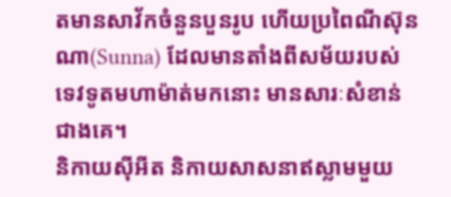តមានសាវ័កចំនួនបួនរូប ហើយប្រពៃណីស៊ុនណា(Sunna) ដែលមានតាំងពីសម័យរបស់ទេវទូតមហាម៉ាត់មកនោះ មានសារៈសំខាន់ជាងគេ។
និកាយស៊ីអីត និកាយសាសនាឥស្លាមមួយ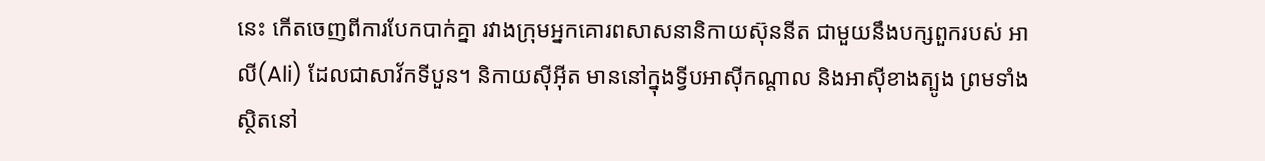នេះ កើតចេញពីការបែកបាក់គ្នា រវាងក្រុមអ្នកគោរពសាសនានិកាយស៊ុននីត ជាមួយនឹងបក្សពួករបស់ អាលី(Ali) ដែលជាសាវ័កទីបួន។ និកាយស៊ីអ៊ីត មាននៅក្នុងទ្វីបអាស៊ីកណ្តាល និងអាស៊ីខាងត្បូង ព្រមទាំងស្ថិតនៅ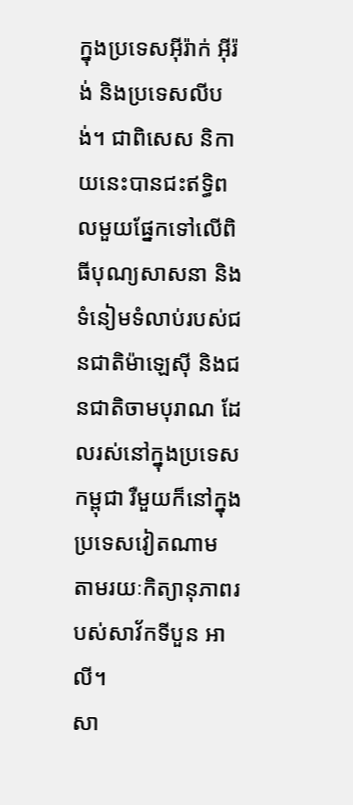ក្នុងប្រទេសអ៊ីរ៉ាក់ អ៊ីរ៉ង់ និងប្រទេសលីបង់។ ជាពិសេស និកាយនេះបានជះឥទ្ធិពលមួយផ្នែកទៅលើពិធីបុណ្យសាសនា និងទំនៀមទំលាប់របស់ជនជាតិម៉ាឡេស៊ី និងជនជាតិចាមបុរាណ ដែលរស់នៅក្នុងប្រទេសកម្ពុជា រឺមួយក៏នៅក្នុងប្រទេសវៀតណាម តាមរយៈកិត្យានុភាពរបស់សាវ័កទីបួន អាលី។
សា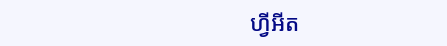ហ្វីអីត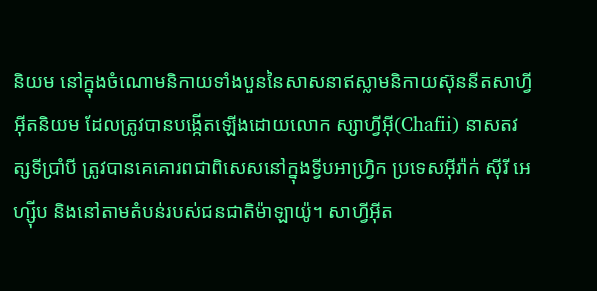និយម នៅក្នុងចំណោមនិកាយទាំងបួននៃសាសនាឥស្លាមនិកាយស៊ុននីតសាហ្វីអ៊ីតនិយម ដែលត្រូវបានបង្កើតឡើងដោយលោក ស្សាហ្វីអ៊ី(Chafii) នាសតវត្សទីប្រាំបី ត្រូវបានគេគោរពជាពិសេសនៅក្នុងទ្វីបអាហ្រ្វិក ប្រទេសអ៊ីរ៉ាក់ ស៊ីរី អេហ្ស៊ីប និងនៅតាមតំបន់របស់ជនជាតិម៉ាឡាយ៉ូ។ សាហ្វីអ៊ីត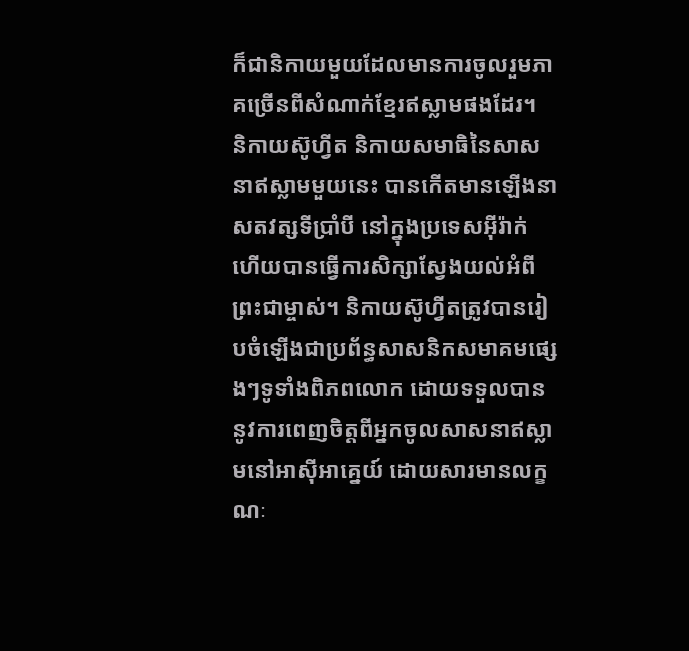ក៏ជានិកាយមួយដែលមានការចូលរួមភាគច្រើនពីសំណាក់ខ្មែរឥស្លាមផងដែរ។
និកាយស៊ូហ្វីត និកាយសមាធិនៃសាសនាឥស្លាមមួយនេះ បានកើតមានឡើងនាសតវត្សទីប្រាំបី នៅក្នុងប្រទេសអ៊ីរ៉ាក់ ហើយបានធ្វើការសិក្សាស្វែងយល់អំពីព្រះជាម្ចាស់។ និកាយស៊ូហ្វីតត្រូវបានរៀបចំឡើងជាប្រព័ន្ធសាសនិកសមាគមផ្សេងៗទូទាំងពិភពលោក ដោយទទួលបាននូវការពេញចិត្តពីអ្នកចូលសាសនាឥស្លាមនៅអាស៊ីអាគ្នេយ៍ ដោយសារមានលក្ខណៈ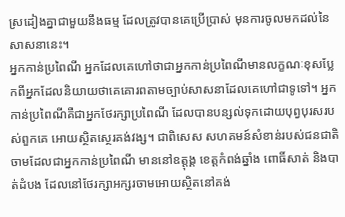ស្រដៀងគ្នាជាមួយនឹងធម្ម ដែលត្រូវបានគេប្រើប្រាស់ មុនការចូលមកដល់នៃសាសនានេះ។
អ្នកកាន់ប្រពៃណី អ្នកដែលគេហៅថាជាអ្នកកាន់ប្រពៃណីមានលក្ខណៈខុសប្លែកពីអ្នកដែលនិយាយថាគេគោរពតាមច្បាប់សាសនាដែលគេហៅជាទូទៅ។ អ្នកកាន់ប្រពៃណីគឺជាអ្នកថែរក្សាប្រពៃណី ដែលបានបន្សល់ទុកដោយបុព្វបុរសរបស់ពួកគេ អោយស្ថិតស្ថេរគង់វង្ស។ ជាពិសេស សហគមន៍សំខាន់របស់ជនជាតិចាមដែលជាអ្នកកាន់ប្រពៃណី មាននៅឧត្តុង្គ ខេត្តកំពង់ឆ្នាំង ពោធិ៍សាត់ និងបាត់ដំបង ដែលនៅថែរក្សាអក្សរចាមអោយស្ថិតនៅគង់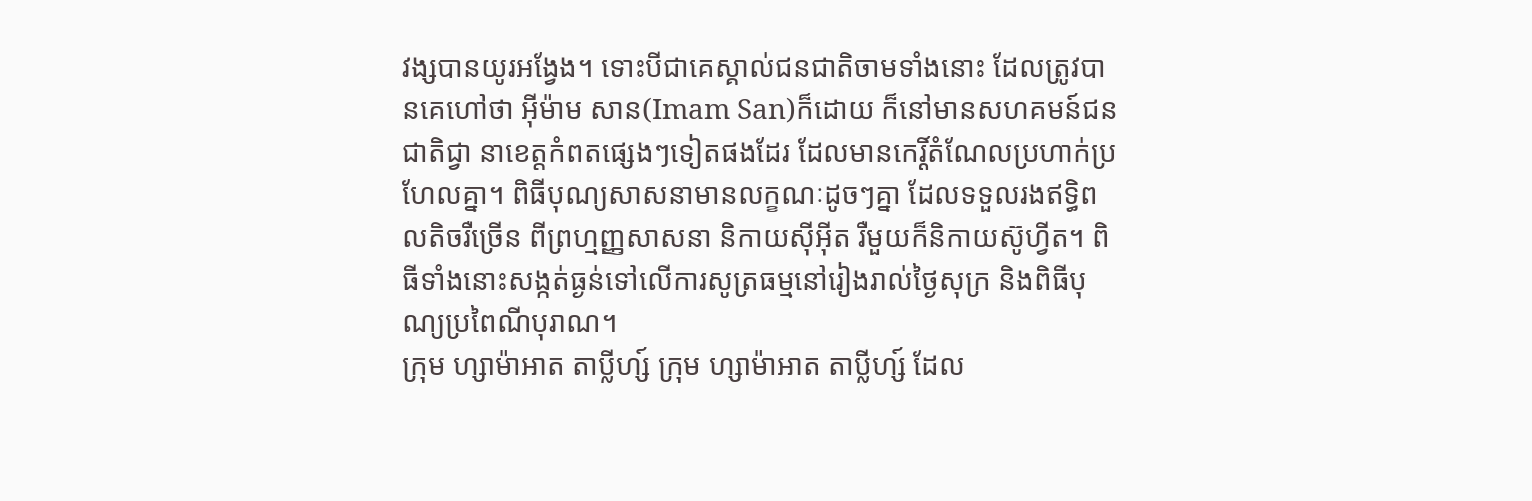វង្សបានយូរអង្វែង។ ទោះបីជាគេស្គាល់ជនជាតិចាមទាំងនោះ ដែលត្រូវបានគេហៅថា អ៊ីម៉ាម សាន(Imam San)ក៏ដោយ ក៏នៅមានសហគមន៍ជនជាតិជ្វា នាខេត្តកំពតផ្សេងៗទៀតផងដែរ ដែលមានកេរ្តិ៍តំណែលប្រហាក់ប្រហែលគ្នា។ ពិធីបុណ្យសាសនាមានលក្ខណៈដូចៗគ្នា ដែលទទួលរងឥទ្ធិពលតិចរឺច្រើន ពីព្រហ្មញ្ញសាសនា និកាយស៊ីអ៊ីត រឺមួយក៏និកាយស៊ូហ្វីត។ ពិធីទាំងនោះសង្កត់ធ្ងន់ទៅលើការសូត្រធម្មនៅរៀងរាល់ថ្ងៃសុក្រ និងពិធីបុណ្យប្រពៃណីបុរាណ។
ក្រុម ហ្សាម៉ាអាត តាប្លីហ្ស៍ ក្រុម ហ្សាម៉ាអាត តាប្លីហ្ស៍ ដែល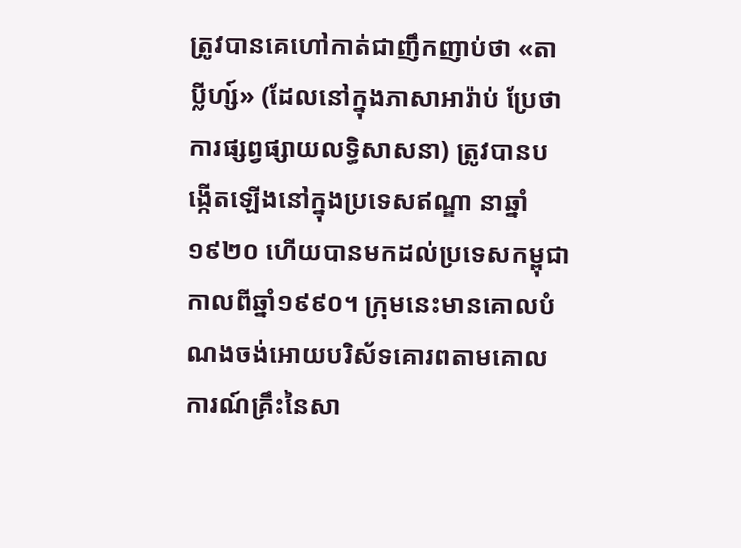ត្រូវបានគេហៅកាត់ជាញឹកញាប់ថា «តាប្លីហ្ស៍» (ដែលនៅក្នុងភាសាអារ៉ាប់ ប្រែថាការផ្សព្វផ្សាយលទ្ធិសាសនា) ត្រូវបានបង្កើតឡើងនៅក្នុងប្រទេសឥណ្ឌា នាឆ្នាំ១៩២០ ហើយបានមកដល់ប្រទេសកម្ពុជាកាលពីឆ្នាំ១៩៩០។ ក្រុមនេះមានគោលបំណងចង់អោយបរិស័ទគោរពតាមគោលការណ៍គ្រឹះនៃសា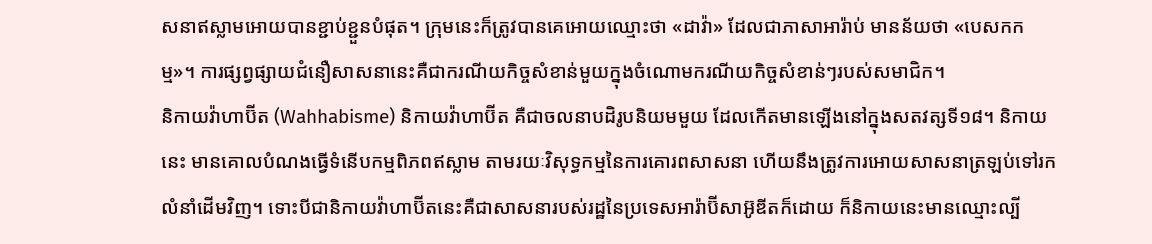សនាឥស្លាមអោយបានខ្ជាប់ខ្ជួនបំផុត។ ក្រុមនេះក៏ត្រូវបានគេអោយឈ្មោះថា «ដាវ៉ា» ដែលជាភាសាអារ៉ាប់ មានន័យថា «បេសកកម្ម»។ ការផ្សព្វផ្សាយជំនឿសាសនានេះគឺជាករណីយកិច្ចសំខាន់មួយក្នុងចំណោមករណីយកិច្ចសំខាន់ៗរបស់សមាជិក។
និកាយវ៉ាហាប៊ីត (Wahhabisme) និកាយវ៉ាហាប៊ីត គឺជាចលនាបដិរូបនិយមមួយ ដែលកើតមានឡើងនៅក្នុងសតវត្សទី១៨។ និកាយនេះ មានគោលបំណងធ្វើទំនើបកម្មពិភពឥស្លាម តាមរយៈវិសុទ្ធកម្មនៃការគោរពសាសនា ហើយនឹងត្រូវការអោយសាសនាត្រឡប់ទៅរកលំនាំដើមវិញ។ ទោះបីជានិកាយវ៉ាហាប៊ីតនេះគឺជាសាសនារបស់រដ្ឋនៃប្រទេសអារ៉ាប៊ីសាអ៊ូឌីតក៏ដោយ ក៏និកាយនេះមានឈ្មោះល្បី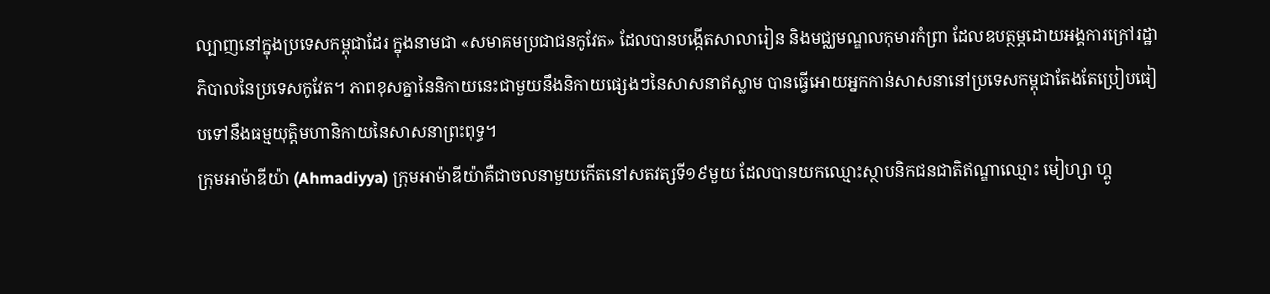ល្បាញនៅក្នុងប្រទេសកម្ពុជាដែរ ក្នុងនាមជា «សមាគមប្រជាជនកូវែត» ដែលបានបង្កើតសាលារៀន និងមជ្ឈមណ្ឌលកុមារកំព្រា ដែលឧបត្ថម្ភដោយអង្គការក្រៅរដ្ឋាភិបាលនៃប្រទេសកូវែត។ ភាពខុសគ្នានៃនិកាយនេះជាមួយនឹងនិកាយផ្សេងៗនៃសាសនាឥស្លាម បានធ្វើអោយអ្នកកាន់សាសនានៅប្រទេសកម្ពុជាតែងតែប្រៀបធៀបទៅនឹងធម្មយុត្តិមហានិកាយនៃសាសនាព្រះពុទ្ធ។
ក្រុមអាម៉ាឌីយ៉ា (Ahmadiyya) ក្រុមអាម៉ាឌីយ៉ាគឺជាចលនាមួយកើតនៅសតវត្សទី១៩មួយ ដែលបានយកឈ្មោះស្ថាបនិកជនជាតិឥណ្ឌាឈ្មោះ មៀហ្សា ហ្គូ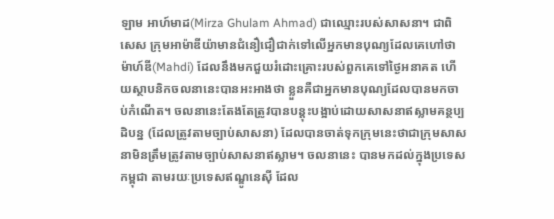ឡាម អាហ៍មាដ(Mirza Ghulam Ahmad) ជាឈ្មោះរបស់សាសនា។ ជាពិសេស ក្រុមអាម៉ាឌីយ៉ាមានជំនឿជឿជាក់ទៅលើអ្នកមានបុណ្យដែលគេហៅថា ម៉ាហ៍ឌី(Mahdi) ដែលនឹងមកជួយរំដោះគ្រោះរបស់ពួកគេទៅថ្ងៃអនាគត ហើយស្ថាបនិកចលនានេះបានអះអាងថា ខ្លួនគឺជាអ្នកមានបុណ្យដែលបានមកចាប់កំណើត។ ចលនានេះតែងតែត្រូវបានបន្តុះបង្អាប់ដោយសាសនាឥស្លាមគន្ថប្បដិបន្ន (ដែលត្រូវតាមច្បាប់សាសនា) ដែលបានចាត់ទុកក្រុមនេះថាជាក្រុមសាសនាមិនត្រឹមត្រូវតាមច្បាប់សាសនាឥស្លាម។ ចលនានេះ បានមកដល់ក្នុងប្រទេសកម្ពុជា តាមរយៈប្រទេសឥណ្ឌូនេស៊ី ដែល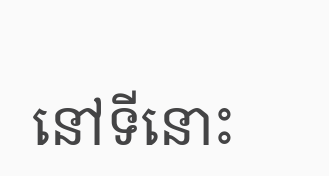នៅទីនោះ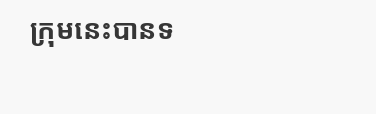ក្រុមនេះបានទ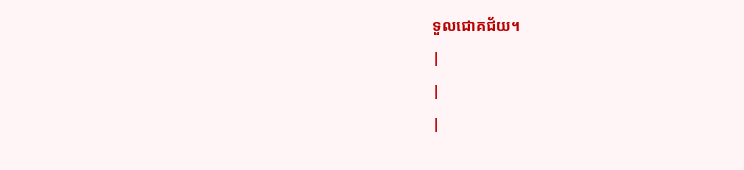ទួលជោគជ័យ។
|
|
|